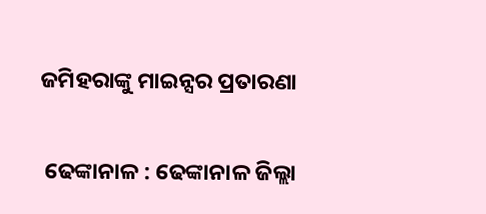ଜମିହରାଙ୍କୁ ମାଇନ୍ସର ପ୍ରତାରଣା

 ଢେଙ୍କାନାଳ : ଢେଙ୍କାନାଳ ଜିଲ୍ଲା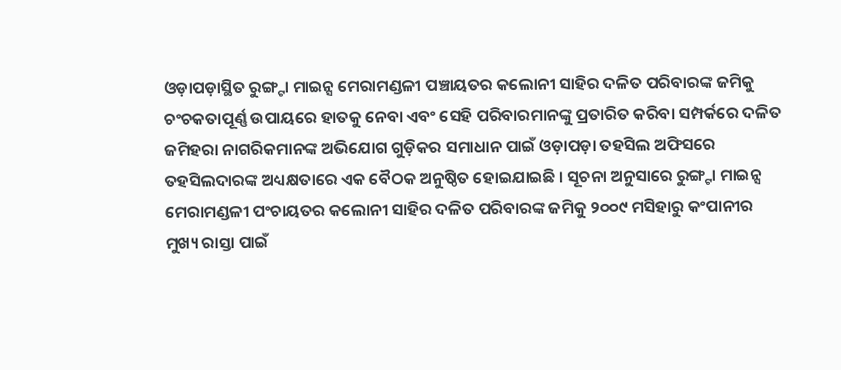ଓଡ଼ାପଡ଼ାସ୍ଥିତ ରୁଙ୍ଗ୍ଟା ମାଇନ୍ସ ମେରାମଣ୍ଡଳୀ ପଞ୍ଚାୟତର କଲୋନୀ ସାହିର ଦଳିତ ପରିବାରଙ୍କ ଜମିକୁ ଚଂଚକତାପୂର୍ଣ୍ଣ ଉପାୟରେ ହାତକୁ ନେବା ଏବଂ ସେହି ପରିବାରମାନଙ୍କୁ ପ୍ରତାରିତ କରିବା ସମ୍ପର୍କରେ ଦଳିତ ଜମିହରା ନାଗରିକମାନଙ୍କ ଅଭିଯୋଗ ଗୁଡ଼ିକର ସମାଧାନ ପାଇଁ ଓଡ଼ାପଡ଼ା ତହସିଲ ଅଫିସରେ ତହସିଲଦାରଙ୍କ ଅଧ୍ୟକ୍ଷତାରେ ଏକ ବୈଠକ ଅନୁଷ୍ଠିତ ହୋଇଯାଇଛି । ସୂଚନା ଅନୁସାରେ ରୁଙ୍ଗ୍ଟା ମାଇନ୍ସ ମେରାମଣ୍ଡଳୀ ପଂଚାୟତର କଲୋନୀ ସାହିର ଦଳିତ ପରିବାରଙ୍କ ଜମିକୁ ୨୦୦୯ ମସିହାରୁ କଂପାନୀର ମୁଖ୍ୟ ରାସ୍ତା ପାଇଁ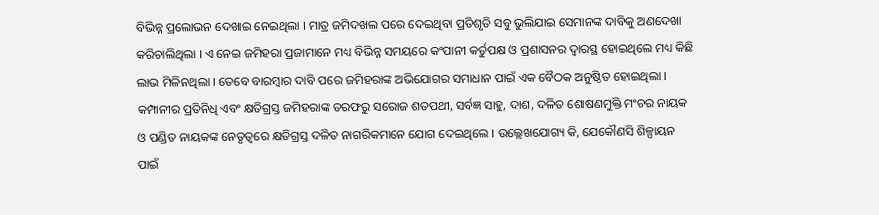ବିଭିନ୍ନ ପ୍ରଲୋଭନ ଦେଖାଇ ନେଇଥିଲା । ମାତ୍ର ଜମିଦଖଲ ପରେ ଦେଇଥିବା ପ୍ରତିଶୃତି ସବୁ ଭୁଲିଯାଇ ସେମାନଙ୍କ ଦାବିକୁ ଅଣଦେଖା କରିଚାଲିଥିଲା । ଏ ନେଇ ଜମିହରା ପ୍ରଜାମାନେ ମଧ୍ୟ ବିଭିନ୍ନ ସମୟରେ କଂପାନୀ କର୍ତୁପକ୍ଷ ଓ ପ୍ରଶାସନର ଦ୍ୱାରସ୍ଥ ହୋଇଥିଲେ ମଧ୍ୟ କିଛି ଲାଭ ମିଳିନଥିଲା । ତେବେ ବାରମ୍ବାର ଦାବି ପରେ ଜମିହରାଙ୍କ ଅଭିଯୋଗର ସମାଧାନ ପାଇଁ ଏକ ବୈଠକ ଅନୁଷ୍ଠିତ ହୋଇଥିଲା । କମ୍ପାନୀର ପ୍ରତିନିଧି ଏବଂ କ୍ଷତିଗ୍ରସ୍ତ ଜମିହରାଙ୍କ ତରଫରୁ ସରୋଜ ଶତପଥୀ, ସର୍ବଜ୍ଞ ସାହୁ, ଦାଶ, ଦଳିତ ଶୋଷଣମୁକ୍ତି ମଂଚର ନାୟକ ଓ ପଣ୍ଡିତ ନାୟକଙ୍କ ନେତୃତ୍ୱରେ କ୍ଷତିଗ୍ରସ୍ତ ଦଳିତ ନାଗରିକମାନେ ଯୋଗ ଦେଇଥିଲେ । ଉଲ୍ଲେଖଯୋଗ୍ୟ କି, ଯେକୌଣସି ଶିଳ୍ପାୟନ ପାଇଁ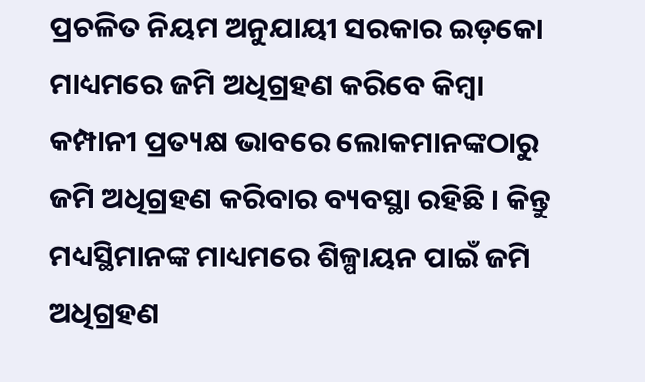ପ୍ରଚଳିତ ନିୟମ ଅନୁଯାୟୀ ସରକାର ଇଡ଼କୋ ମାଧ୍ୟମରେ ଜମି ଅଧିଗ୍ରହଣ କରିବେ କିମ୍ବା କମ୍ପାନୀ ପ୍ରତ୍ୟକ୍ଷ ଭାବରେ ଲୋକମାନଙ୍କଠାରୁ ଜମି ଅଧିଗ୍ରହଣ କରିବାର ବ୍ୟବସ୍ଥା ରହିଛି । କିନ୍ତୁ ମଧ୍ୟସ୍ଥିମାନଙ୍କ ମାଧ୍ୟମରେ ଶିଳ୍ପାୟନ ପାଇଁ ଜମି ଅଧିଗ୍ରହଣ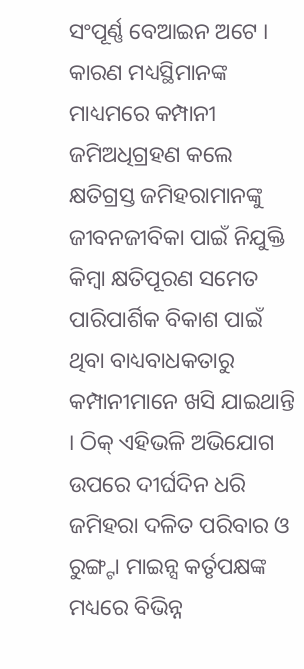ସଂପୂର୍ଣ୍ଣ ବେଆଇନ ଅଟେ । କାରଣ ମଧ୍ୟସ୍ଥିମାନଙ୍କ ମାଧ୍ୟମରେ କମ୍ପାନୀ ଜମିଅଧିଗ୍ରହଣ କଲେ କ୍ଷତିଗ୍ରସ୍ତ ଜମିହରାମାନଙ୍କୁ ଜୀବନଜୀବିକା ପାଇଁ ନିଯୁକ୍ତି କିମ୍ବା କ୍ଷତିପୂରଣ ସମେତ ପାରିପାର୍ଶିକ ବିକାଶ ପାଇଁ ଥିବା ବାଧ୍ୟବାଧକତାରୁ କମ୍ପାନୀମାନେ ଖସି ଯାଇଥାନ୍ତି । ଠିକ୍ ଏହିଭଳି ଅଭିଯୋଗ ଉପରେ ଦୀର୍ଘଦିନ ଧରି ଜମିହରା ଦଳିତ ପରିବାର ଓ ରୁଙ୍ଗ୍ଟା ମାଇନ୍ସ କର୍ତୃପକ୍ଷଙ୍କ ମଧ୍ୟରେ ବିଭିନ୍ନ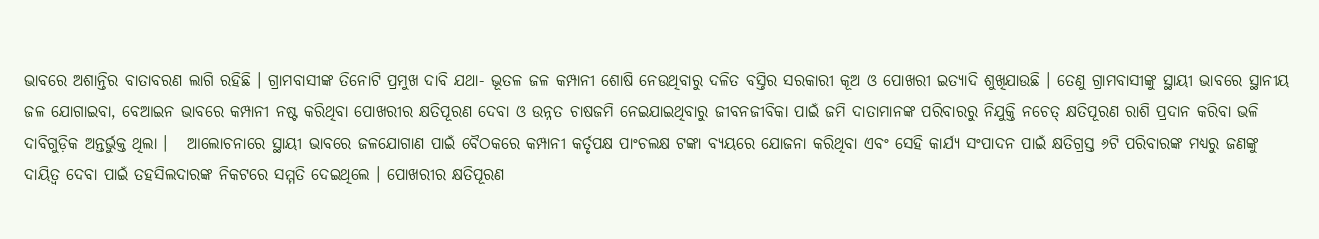ଭାବରେ ଅଶାନ୍ତିର ବାତାବରଣ ଲାଗି ରହିଛି । ଗ୍ରାମବାସୀଙ୍କ ତିନୋଟି ପ୍ରମୁଖ ଦାବି ଯଥା- ଭୂତଳ ଜଳ କମ୍ପାନୀ ଶୋଷି ନେଉଥିବାରୁ ଦଳିତ ବସ୍ତିର ସରକାରୀ କୂଅ ଓ ପୋଖରୀ ଇତ୍ୟାଦି ଶୁଖିଯାଉଛି । ତେଣୁ ଗ୍ରାମବାସୀଙ୍କୁ ସ୍ଥାୟୀ ଭାବରେ ସ୍ଥାନୀୟ ଜଳ ଯୋଗାଇବା, ବେଆଇନ ଭାବରେ କମ୍ପାନୀ ନଷ୍ଟ କରିଥିବା ପୋଖରୀର କ୍ଷତିପୂରଣ ଦେବା ଓ ଉନ୍ନତ ଚାଷଜମି ନେଇଯାଇଥିବାରୁ ଜୀବନଜୀବିକା ପାଇଁ ଜମି ଦାତାମାନଙ୍କ ପରିବାରରୁ ନିଯୁକ୍ତି ନଚେତ୍ କ୍ଷତିପୂରଣ ରାଶି ପ୍ରଦାନ କରିବା ଭଳି ଦାବିଗୁଡ଼ିକ ଅନ୍ତର୍ଭୁକ୍ତ ଥିଲା ।   ଆଲୋଚନାରେ ସ୍ଥାୟୀ ଭାବରେ ଜଳଯୋଗାଣ ପାଇଁ ବୈଠକରେ କମ୍ପାନୀ କର୍ତୃପକ୍ଷ ପାଂଚଲକ୍ଷ ଟଙ୍କା ବ୍ୟୟରେ ଯୋଜନା କରିଥିବା ଏବଂ ସେହି କାର୍ଯ୍ୟ ସଂପାଦନ ପାଇଁ କ୍ଷତିଗ୍ରସ୍ତ ୬ଟି ପରିବାରଙ୍କ ମଧ୍ୟରୁ ଜଣଙ୍କୁ ଦାୟିତ୍ୱ ଦେବା ପାଇଁ ତହସିଲଦାରଙ୍କ ନିକଟରେ ସମ୍ମତି ଦେଇଥିଲେ । ପୋଖରୀର କ୍ଷତିପୂରଣ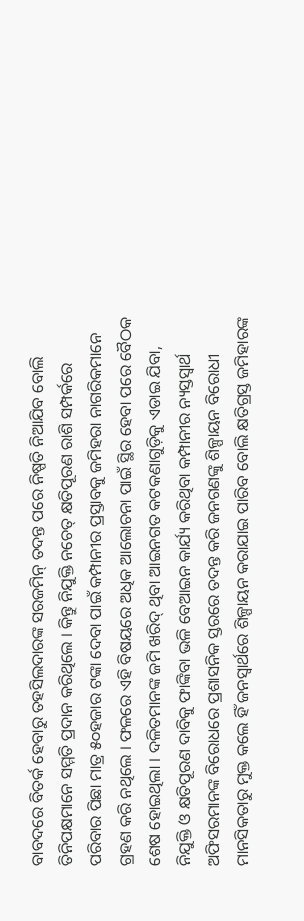ବାବଦରେ ବିତର୍କ ହେବାରୁ ତହସିଲଦାରଙ୍କ ସରଜମିନ୍ ତଦନ୍ତ ପରେ ନିଷ୍ପତି ନିଆଯିବ ବୋଲି ତିନିପକ୍ଷମାନେ ସମ୍ମତି ପ୍ରଦାନ କରିଥିଲେ । କିନ୍ତୁ ନିଯୁକ୍ତି ନଚେତ୍ କ୍ଷତିପୂରଣ ରାଶି ସମ୍ପର୍କରେ ପରିବାର ପିଛା ମାତ୍ର ୫୦ହଜାର ଟଙ୍କା ଦେବା ପାଇଁ କମ୍ପାନୀର ପ୍ରସ୍ତାବକୁ ଜମିହରା ନାଗରିକମାନେ ଗ୍ରହଣ କରି ନଥିଲେ । ଫଳରେ ଏହି ବିଷୟରେ ଅଧିକ ଆଲୋଚନା ପାଇଁ ସ୍ଥିର ହେବା ପରେ ବୈଠକ ଶେଷ ହୋଇଥିଲା । ଦଳିତମାନଙ୍କ ଜମି ଖରିଦ୍ ଥିବା ଆଇନଗତ କଟକଣାଗୁଡ଼ିକୁ ଏଡାଇ ଯିବା, ନିଯୁକ୍ତି ଓ କ୍ଷତିପୂରଣ ଦାବିକୁ ଫାଙ୍କିବା ଭଳି ବେଆଇନ କାର୍ଯ୍ୟ କରିଥିବା କମ୍ପାନୀର ନ୍ୟସ୍ତସ୍ୱାର୍ଥ ଅଫିସରମାନଙ୍କ ବିରୋଧରେ ପ୍ରଶାସନିକ ସ୍ତରରେ ତଦନ୍ତ କରି ଜନଗଣଙ୍କୁ ଶିଳ୍ପାୟନ ବିରୋଧୀ ମାନସିକତାରୁ ମୁକ୍ତ କଲେ ହିଁ ଜନସ୍ୱାର୍ଥରେ ଶିଳ୍ପାୟନ କରାଯାଇ ପାରିବ ବୋଲି କ୍ଷତିଗ୍ରସ୍ତ ଜମିହାରଙ୍କ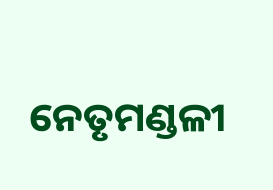ନେତୃମଣ୍ଡଳୀ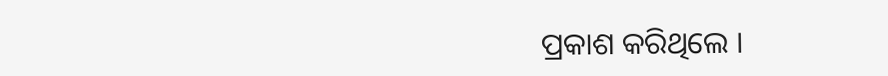ପ୍ରକାଶ କରିଥିଲେ ।